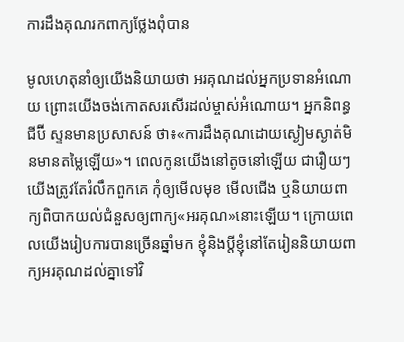ការដឹងគុណរកពាក្យថ្លែងពុំបាន

មូលហេតុនាំឲ្យយើងនិយាយថា អរគុណដល់អ្នកប្រទានអំណោយ ព្រោះយើងចង់កោតសរសើរដល់ម្ចាស់អំណោយ។ អ្នកនិពន្ធជីប៊ី ស្ទនមានប្រសាសន៍ ថា៖«ការដឹងគុណដោយស្ងៀមស្ងាត់មិនមានតម្លៃឡើយ»។ ពេលកូនយើងនៅតូចនៅឡើយ ជារឿយៗយើងត្រូវតែរំលឹកពួកគេ កុំឲ្យមើលមុខ មើលជើង ឬនិយាយពាក្យពិបាកយល់ជំនួសឲ្យពាក្យ«អរគុណ»នោះឡើយ។ ក្រោយពេលយើងរៀបការបានច្រើនឆ្នាំមក ខ្ញុំនិងប្តីខ្ញុំនៅតែរៀននិយាយពាក្យអរគុណដល់គ្នាទៅវិ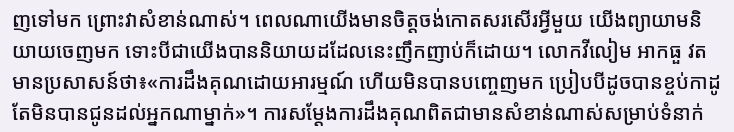ញទៅមក ព្រោះវាសំខាន់ណាស់។ ពេលណាយើងមានចិត្តចង់កោតសរសើរអ្វីមួយ យើងព្យាយាមនិយាយចេញមក ទោះបីជាយើងបាននិយាយដដែលនេះញឹកញាប់ក៏ដោយ។ លោកវីលៀម អាកធួ វត មានប្រសាសន៍ថា៖«ការដឹងគុណដោយអារម្មណ៍ ហើយមិនបានបញ្ចេញមក ប្រៀបបីដូចបានខ្ចប់កាដូ តែមិនបានជូនដល់អ្នកណាម្នាក់»។ ការសម្តែងការដឹងគុណពិតជាមានសំខាន់ណាស់សម្រាប់ទំនាក់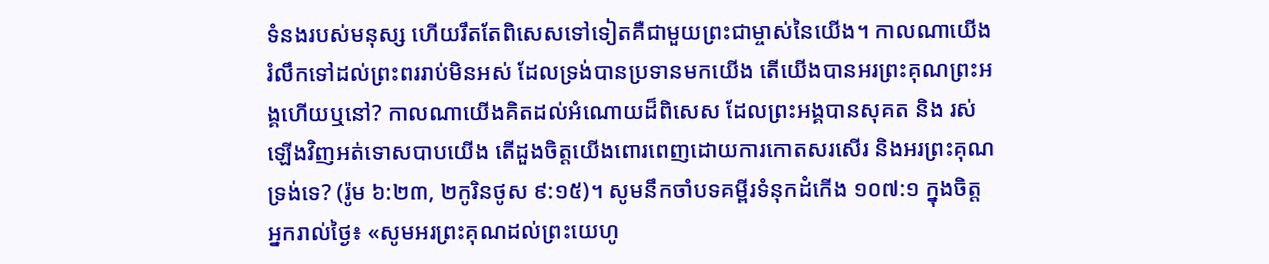ទំនងរបស់មនុស្ស ហើយរឹតតែពិសេសទៅទៀតគឺជាមួយព្រះជាម្ចាស់នៃយើង។ កាលណាយើងរំលឹកទៅដល់ព្រះពររាប់មិនអស់ ដែលទ្រង់បានប្រទានមកយើង តើយើងបានអរព្រះគុណព្រះអង្គហើយឬនៅ? កាលណាយើងគិតដល់អំណោយដ៏ពិសេស ដែលព្រះអង្គបានសុគត និង រស់ឡើងវិញអត់ទោសបាបយើង តើដួងចិត្តយើងពោរពេញដោយការកោតសរសើរ និងអរព្រះគុណទ្រង់ទេ? (រ៉ូម ៦:២៣, ២កូរិនថូស ៩:១៥)។ សូមនឹកចាំបទគម្ពីរទំនុកដំកើង ១០៧:១ ក្នុងចិត្តអ្នករាល់ថ្ងៃ៖ «សូមអរព្រះគុណដល់ព្រះយេហូ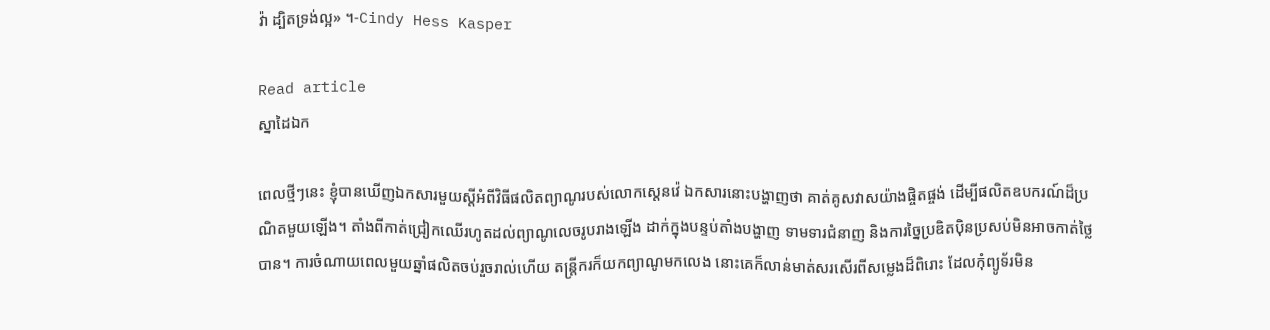វ៉ា ដ្បិតទ្រង់ល្អ» ។-Cindy Hess Kasper

Read article
ស្នាដៃឯក

ពេលថ្មីៗនេះ ខ្ញុំបានឃើញឯកសារមួយស្តីអំពីវិធីផលិតព្យាណូរបស់លោកស្តេនវ៉េ ឯកសារនោះបង្ហាញថា គាត់គូសវាសយ៉ាងផ្ចិតផ្ចង់ ដើម្បីផលិតឧបករណ៍ដ៏ប្រណិតមួយឡើង។ តាំងពីកាត់ជ្រៀកឈើរហូតដល់ព្យាណូលេចរូបរាងឡើង ដាក់ក្នុងបន្ទប់តាំងបង្ហាញ ទាមទារជំនាញ និងការច្នៃប្រឌិតប៉ិនប្រសប់មិនអាចកាត់ថ្លៃបាន។ ការចំណាយពេលមួយឆ្នាំផលិតចប់រួចរាល់ហើយ តន្ត្រីករក៏យកព្យាណូមកលេង នោះគេក៏លាន់មាត់សរសើរពីសម្លេងដ៏ពិរោះ ដែលកុំព្យូទ័រមិន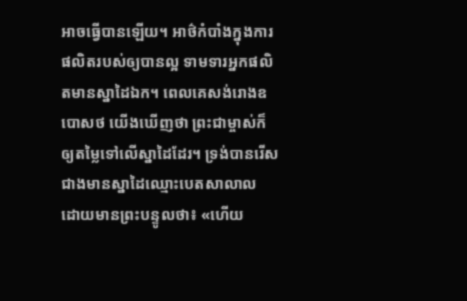អាចធ្វើបានឡើយ។ អាថ៌កំបាំងក្នុងការផលិតរបស់ឲ្យបានល្អ ទាមទារអ្នកផលិតមានស្នាដៃឯក។ ពេលគេសង់រោងឧបោសថ យើងឃើញថា ព្រះជាម្ចាស់ក៏ឲ្យតម្លៃទៅលើស្នាដៃដែរ។ ទ្រង់បានរើសជាងមានស្នាដៃឈ្មោះបេតសាលាល ដោយមានព្រះបន្ទូលថា៖ «ហើយ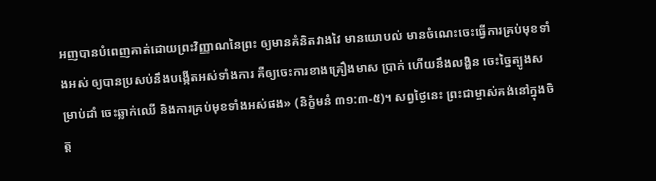អញបានបំពេញគាត់ដោយព្រះវិញ្ញាណនៃព្រះ ឲ្យមានគំនិតវាងវៃ មានយោបល់ មានចំណេះចេះធ្វើការគ្រប់មុខទាំងអស់ ឲ្យបានប្រសប់នឹងបង្កើតអស់ទាំងការ គឺឲ្យចេះការខាងគ្រឿងមាស ប្រាក់ ហើយនឹងលង្ហិន ចេះច្នៃត្បូងសម្រាប់ដាំ ចេះឆ្លាក់ឈើ និងការគ្រប់មុខទាំងអស់ផង» (និក្ខំមនំ ៣១:៣-៥)។ សព្វថ្ងៃនេះ ព្រះជាម្ចាស់គង់នៅក្នុងចិត្ត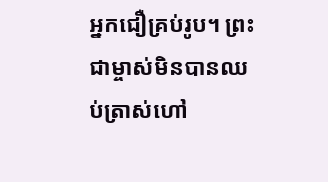អ្នកជឿគ្រប់រូប។ ព្រះជាម្ចាស់មិនបានឈប់ត្រាស់ហៅ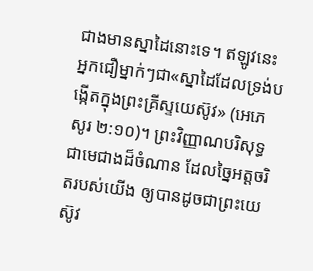ជាងមានស្នាដៃនោះទេ។ ឥឡូវនេះ អ្នកជឿម្នាក់ៗជា«ស្នាដៃដែលទ្រង់បង្កើតក្នុងព្រះគ្រីស្ទយេស៊ូវ» (អេភេសូរ ២:១០)។ ព្រះវិញ្ញាណបរិសុទ្ធជាមេជាងដ៏ចំណាន ដែលច្នៃអត្តចរិតរបស់យើង ឲ្យបានដូចជាព្រះយេស៊ូវ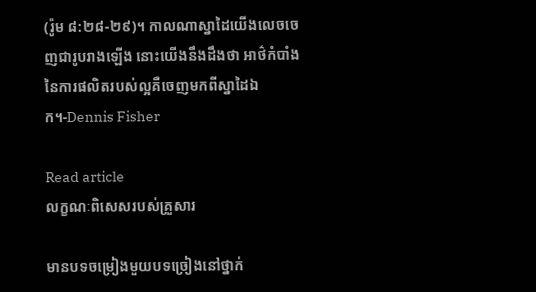(រ៉ូម ៨:២៨-២៩)។ កាលណាស្នាដៃយើងលេចចេញជារូបរាងឡើង នោះយើងនឹងដឹងថា អាថ៌កំបាំងនៃការផលិតរបស់ល្អគឺចេញមកពីស្នាដៃឯក។-Dennis Fisher

Read article
លក្ខណៈពិសេសរបស់គ្រួសារ

មានបទចម្រៀងមួយបទច្រៀងនៅថ្នាក់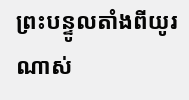ព្រះបន្ទូលតាំងពីយូរណាស់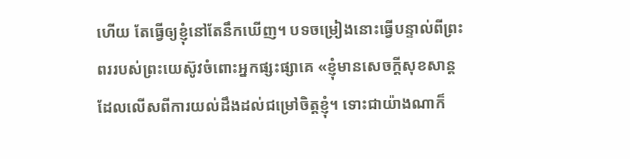ហើយ តែធ្វើឲ្យខ្ញុំនៅតែនឹកឃើញ។ បទចម្រៀងនោះធ្វើបន្ទាល់ពីព្រះពររបស់ព្រះយេស៊ូវចំពោះអ្នកផ្សះផ្សាគេ «ខ្ញុំមានសេចក្តីសុខសាន្ត ដែលលើសពីការយល់ដឹងដល់ជម្រៅចិត្តខ្ញុំ។ ទោះជាយ៉ាងណាក៏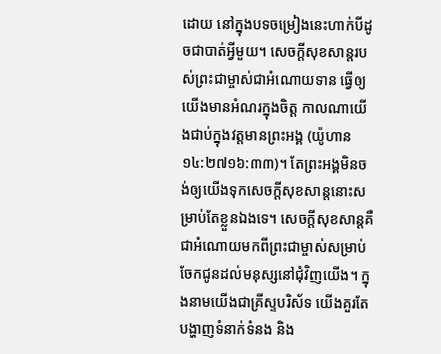ដោយ នៅក្នុងបទចម្រៀងនេះហាក់បីដូចជាបាត់អ្វីមួយ។ សេចក្តីសុខសាន្តរបស់ព្រះជាម្ចាស់ជាអំណោយទាន ធ្វើឲ្យយើងមានអំណរក្នុងចិត្ត កាលណាយើងជាប់ក្នុងវត្តមានព្រះអង្គ (យ៉ូហាន ១៤:២៧១៦:៣៣)។ តែព្រះអង្គមិនចង់ឲ្យយើងទុកសេចក្តីសុខសាន្តនោះសម្រាប់តែខ្លួនឯងទេ។ សេចក្តីសុខសាន្តគឺជាអំណោយមកពីព្រះជាម្ចាស់សម្រាប់ចែកជូនដល់មនុស្សនៅជុំវិញយើង។ ក្នុងនាមយើងជាគ្រីស្ទបរិស័ទ យើងគួរតែបង្ហាញទំនាក់ទំនង និង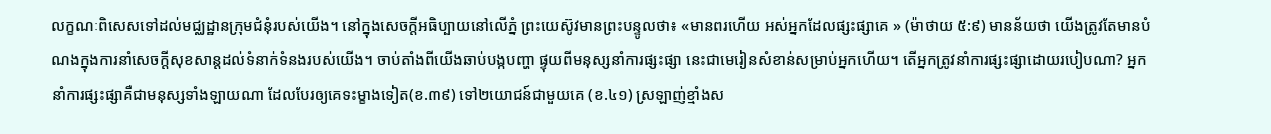លក្ខណៈពិសេសទៅដល់មជ្ឈដ្ឋានក្រុមជំនុំរបស់យើង។ នៅក្នុងសេចក្តីអធិប្បាយនៅលើភ្នំ ព្រះយេស៊ូវមានព្រះបន្ទូលថា៖ «មានពរហើយ អស់អ្នកដែលផ្សះផ្សាគេ » (ម៉ាថាយ ៥:៩) មានន័យថា យើងត្រូវតែមានបំណងក្នុងការនាំសេចក្តីសុខសាន្តដល់ទំនាក់ទំនងរបស់យើង។ ចាប់តាំងពីយើងឆាប់បង្កបញ្ហា ផ្ទុយពីមនុស្សនាំការផ្សះផ្សា នេះជាមេរៀនសំខាន់សម្រាប់អ្នកហើយ។ តើអ្នកត្រូវនាំការផ្សះផ្សាដោយរបៀបណា? អ្នកនាំការផ្សះផ្សាគឺជាមនុស្សទាំងឡាយណា ដែលបែរឲ្យគេទះម្ខាងទៀត(ខ.៣៩) ទៅ២យោជន៍ជាមួយគេ (ខ.៤១) ស្រឡាញ់ខ្មាំងស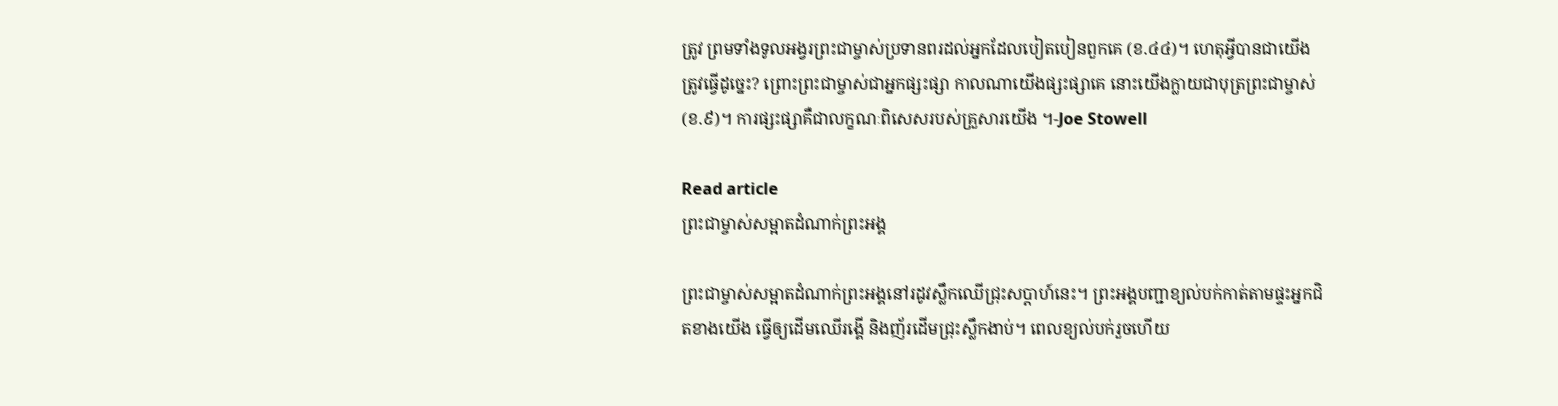ត្រូវ ព្រមទាំងទូលអង្វរព្រះជាម្ចាស់ប្រទានពរដល់អ្នកដែលបៀតបៀនពួកគេ (ខ.៤៤)។ ហេតុអ្វីបានជាយើងត្រូវធ្វើដូច្នេះ? ព្រោះព្រះជាម្ចាស់ជាអ្នកផ្សះផ្សា កាលណាយើងផ្សះផ្សាគេ នោះយើងក្លាយជាបុត្រព្រះជាម្ចាស់ (ខ.៩)។ ការផ្សះផ្សាគឺជាលក្ខណៈពិសេសរបស់គ្រួសារយើង ។-Joe Stowell

Read article
ព្រះជាម្ចាស់សម្អាតដំណាក់ព្រះអង្គ

ព្រះជាម្ចាស់សម្អាតដំណាក់ព្រះអង្គនៅរដូវស្លឹកឈើជ្រុះសប្តាហ៍នេះ។ ព្រះអង្គបញ្ជាខ្យល់បក់កាត់តាមផ្ទះអ្នកជិតខាងយើង ធ្វើឲ្យដើមឈើរង្គើ និងញ័រដើមជ្រុះស្លឹកងាប់។ ពេលខ្យល់បក់រួចហើយ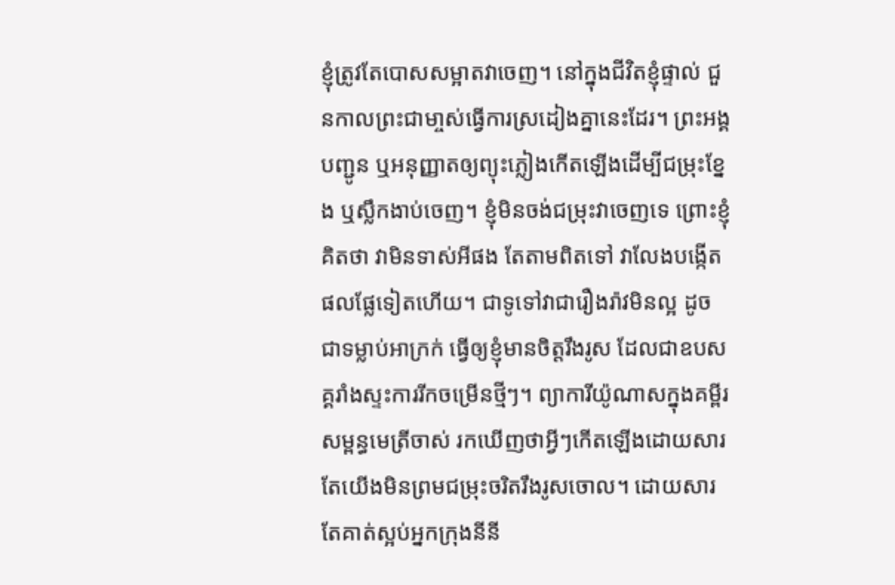ខ្ញុំត្រូវតែបោសសម្អាតវាចេញ។ នៅក្នុងជីវិតខ្ញុំផ្ទាល់ ជួនកាលព្រះជាមា្ចស់ធ្វើការស្រដៀងគ្នានេះដែរ។ ព្រះអង្គបញ្ជូន ឬអនុញ្ញាតឲ្យព្យុះភ្លៀងកើតឡើងដើម្បីជម្រុះខ្នែង ឬស្លឹកងាប់ចេញ។ ខ្ញុំមិនចង់ជម្រុះវាចេញទេ ព្រោះខ្ញុំគិតថា វាមិនទាស់អីផង តែតាមពិតទៅ វាលែងបង្កើតផលផ្លែទៀតហើយ។ ជាទូទៅវាជារឿងរ៉ាវមិនល្អ ដូចជាទម្លាប់អាក្រក់ ធ្វើឲ្យខ្ញុំមានចិត្តរឹងរូស ដែលជាឧបសគ្គរាំងស្ទះការរីកចម្រើនថ្មីៗ។ ព្យាការីយ៉ូណាសក្នុងគម្ពីរសម្ពន្ធមេត្រីចាស់ រកឃើញថាអ្វីៗកើតឡើងដោយសារតែយើងមិនព្រមជម្រុះចរិតរឹងរូសចោល។ ដោយសារតែគាត់ស្អប់អ្នកក្រុងនីនី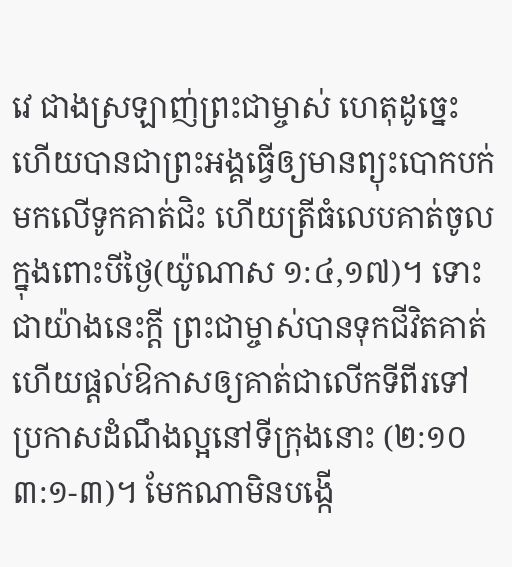វេ ជាងស្រឡាញ់ព្រះជាម្ចាស់ ហេតុដូច្នេះហើយបានជាព្រះអង្គធ្វើឲ្យមានព្យុះបោកបក់មកលើទូកគាត់ជិះ ហើយត្រីធំលេបគាត់ចូលក្នុងពោះបីថ្ងៃ(យ៉ូណាស ១:៤,១៧)។ ទោះជាយ៉ាងនេះក្តី ព្រះជាម្ចាស់បានទុកជីវិតគាត់ ហើយផ្តល់ឱកាសឲ្យគាត់ជាលើកទីពីរទៅប្រកាសដំណឹងល្អនៅទីក្រុងនោះ (២:១០ ៣:១-៣)។ មែកណាមិនបង្កើ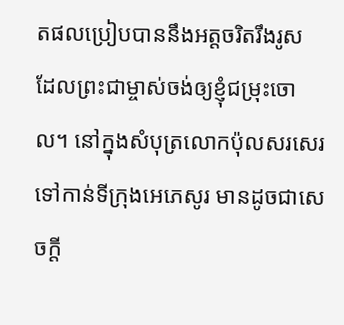តផលប្រៀបបាននឹងអត្តចរិតរឹងរូស ដែលព្រះជាម្ចាស់ចង់ឲ្យខ្ញុំជម្រុះចោល។ នៅក្នុងសំបុត្រលោកប៉ុលសរសេរទៅកាន់ទីក្រុងអេភេសូរ មានដូចជាសេចក្តី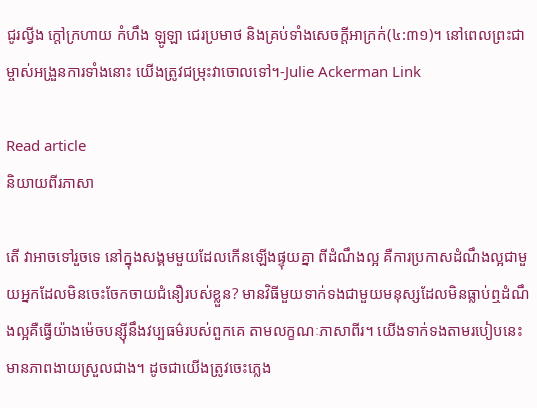ជូរល្វីង ក្តៅក្រហាយ កំហឹង ឡូឡា ជេរប្រមាថ និងគ្រប់ទាំងសេចក្តីអាក្រក់(៤:៣១)។ នៅពេលព្រះជាម្ចាស់អង្រួនការទាំងនោះ យើងត្រូវជម្រុះវាចោលទៅ។-Julie Ackerman Link

Read article
និយាយពីរភាសា

តើ វាអាចទៅរួចទេ នៅក្នុងសង្គមមួយដែលកើនឡើងផ្ទុយគ្នា ពីដំណឹងល្អ គឺការប្រកាសដំណឹងល្អជាមួយអ្នកដែលមិនចេះចែកចាយជំនឿរបស់ខ្លួន? មានវិធីមួយទាក់ទងជាមួយមនុស្សដែលមិនធ្លាប់ឮដំណឹងល្អគឺធ្វើយ៉ាងម៉េចបន្ស៊ីនឹងវប្បធម៌របស់ពួកគេ តាមលក្ខណៈភាសាពីរ។ យើងទាក់ទងតាមរបៀបនេះ មានភាពងាយស្រួលជាង។ ដូចជាយើងត្រូវចេះភ្លេង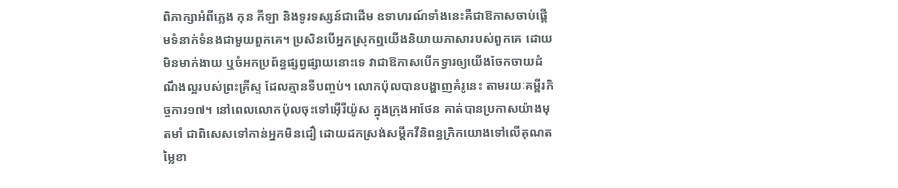ពិភាក្សាអំពីភ្លេង កុន កីឡា និងទូរទស្សន៍ជាដើម ឧទាហរណ៍ទាំងនេះគឺជាឱកាសចាប់ផ្តើមទំនាក់ទំនងជាមួយពួកគេ។ ប្រសិនបើអ្នកស្រុកឮយើងនិយាយភាសារបស់ពួកគេ ដោយមិនមាក់ងាយ ឬចំអកប្រព័ន្ធផ្សព្វផ្សាយនោះទេ វាជាឱកាសបើកទ្វារឲ្យយើងចែកចាយដំណឹងល្អរបស់ព្រះគ្រីស្ទ ដែលគ្មានទីបញ្ចប់។ លោកប៉ុលបានបង្ហាញគំរូនេះ តាមរយៈគម្ពីរកិច្ចការ១៧។ នៅពេលលោកប៉ុលចុះទៅអ៊ើរីយ៉ូស ក្នុងក្រុងអាថែន គាត់បានប្រកាសយ៉ាងមុតមាំ ជាពិសេសទៅកាន់អ្នកមិនជឿ ដោយដកស្រង់សម្តីកវីនិពន្ធក្រិកយោងទៅលើគុណតម្លៃខា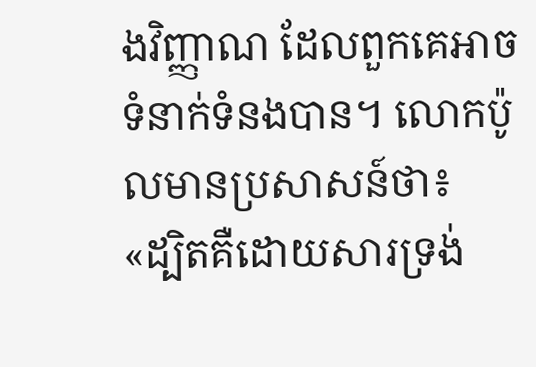ងវិញ្ញាណ ដែលពួកគេអាចទំនាក់ទំនងបាន។ លោកប៉ូលមានប្រសាសន៍ថា៖ «ដ្បិតគឺដោយសារទ្រង់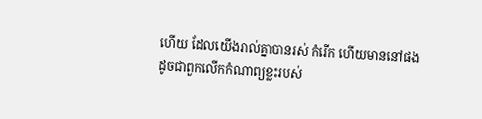ហើយ ដែលយើងរាល់គ្នាបានរស់ កំរើក ហើយមាននៅផង ដូចជាពួកលើកកំណាព្យខ្លះរបស់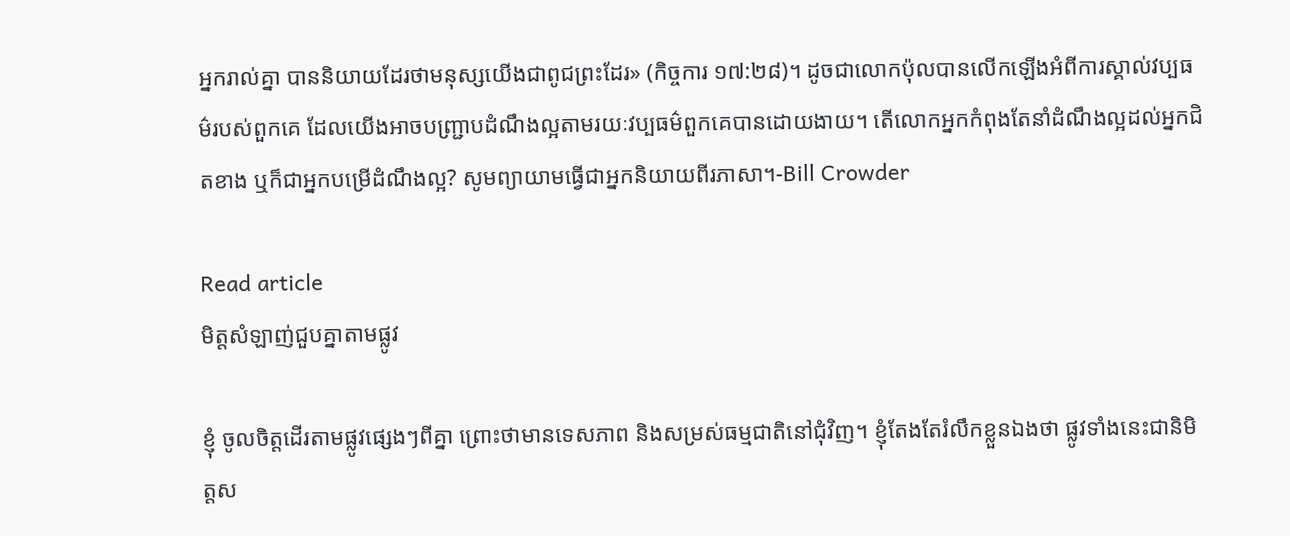អ្នករាល់គ្នា បាននិយាយដែរថាមនុស្សយើងជាពូជព្រះដែរ» (កិច្ចការ ១៧:២៨)។ ដូចជាលោកប៉ុលបានលើកឡើងអំពីការស្គាល់វប្បធម៌របស់ពួកគេ ដែលយើងអាចបញ្ជ្រាបដំណឹងល្អតាមរយៈវប្បធម៌ពួកគេបានដោយងាយ។ តើលោកអ្នកកំពុងតែនាំដំណឹងល្អដល់អ្នកជិតខាង ឬក៏ជាអ្នកបម្រើដំណឹងល្អ? សូមព្យាយាមធ្វើជាអ្នកនិយាយពីរភាសា។-Bill Crowder

Read article
មិត្តសំឡាញ់ជួបគ្នាតាមផ្លូវ

ខ្ញុំ ចូលចិត្តដើរតាមផ្លូវផ្សេងៗពីគ្នា ព្រោះថាមានទេសភាព និងសម្រស់ធម្មជាតិនៅជុំវិញ។ ខ្ញុំតែងតែរំលឹកខ្លួនឯងថា ផ្លូវទាំងនេះជានិមិត្តស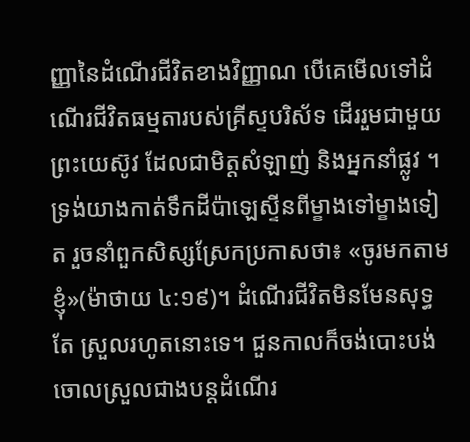ញ្ញានៃដំណើរជីវិតខាងវិញ្ញាណ បើគេមើលទៅដំណើរជីវិតធម្មតារបស់គ្រីស្ទបរិស័ទ ដើររួមជាមួយព្រះយេស៊ូវ ដែលជាមិត្តសំឡាញ់ និងអ្នកនាំផ្លូវ ។ ទ្រង់យាងកាត់ទឹកដីប៉ាឡេស្ទីនពីម្ខាងទៅម្ខាងទៀត រួចនាំពួកសិស្សស្រែកប្រកាសថា៖ «ចូរមកតាមខ្ញុំ»(ម៉ាថាយ ៤:១៩)។ ដំណើរជីវិតមិនមែនសុទ្ធតែ ស្រួលរហូតនោះទេ។ ជួនកាលក៏ចង់បោះបង់ចោលស្រួលជាងបន្តដំណើរ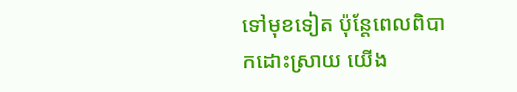ទៅមុខទៀត ប៉ុន្តែពេលពិបាកដោះស្រាយ យើង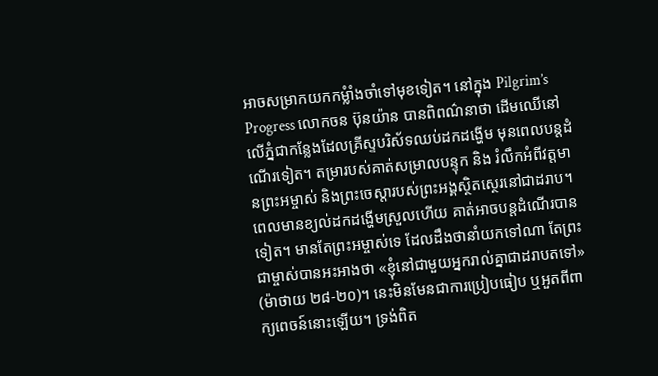អាចសម្រាកយកកម្លំាំងចាំទៅមុខទៀត។ នៅក្នុង Pilgrim’s Progress លោកចន ប៊ុនយ៉ាន បានពិពណ៌នាថា ដើមឈើនៅលើភ្នំជាកន្លែងដែលគ្រីស្ទបរិស័ទឈប់ដកដង្ហើម មុនពេលបន្តដំណើរទៀត។ តម្រារបស់គាត់សម្រាលបន្ទុក និង រំលឹកអំពីវត្តមានព្រះអម្ចាស់ និងព្រះចេស្តារបស់ព្រះអង្គស្ថិតស្ថេរនៅជាដរាប។ ពេលមានខ្យល់ដកដង្ហើមស្រួលហើយ គាត់អាចបន្តដំណើរបានទៀត។ មានតែព្រះអម្ចាស់ទេ ដែលដឹងថានាំយកទៅណា តែព្រះជាម្ចាស់បានអះអាងថា «ខ្ញុំនៅជាមួយអ្នករាល់គ្នាជាដរាបតទៅ» (ម៉ាថាយ ២៨-២០)។ នេះមិនមែនជាការប្រៀបធៀប ឬអួតពីពាក្យពេចន៍នោះឡើយ។ ទ្រង់ពិត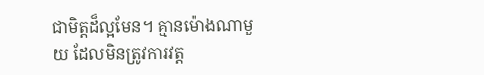ជាមិត្តដ៏ល្អមែន។ គ្មានម៉ោងណាមួយ ដែលមិនត្រូវការវត្ត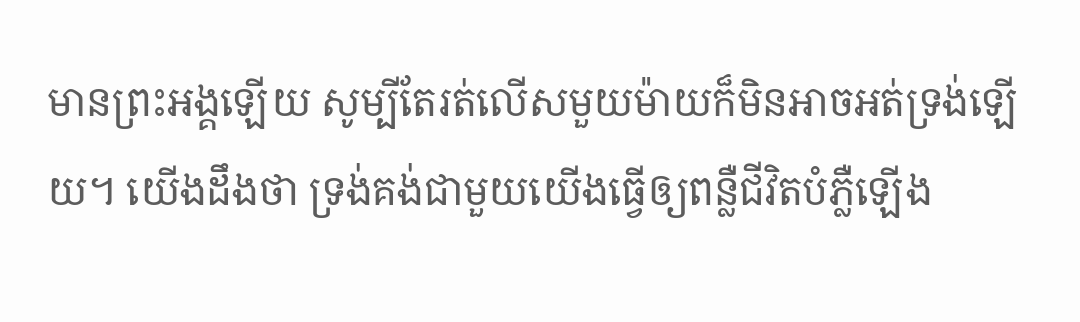មានព្រះអង្គឡើយ សូម្បីតែរត់លើសមួយម៉ាយក៏មិនអាចអត់ទ្រង់ឡើយ។ យើងដឹងថា ទ្រង់គង់ជាមួយយើងធ្វើឲ្យពន្លឺជីវិតបំភ្លឺឡើង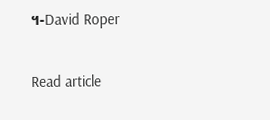។-David Roper

Read article